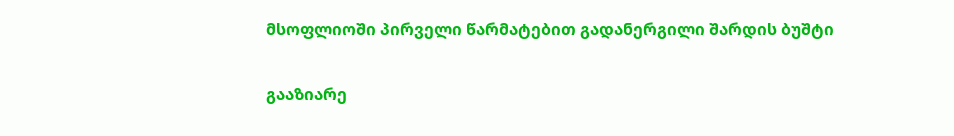მსოფლიოში პირველი წარმატებით გადანერგილი შარდის ბუშტი

გააზიარე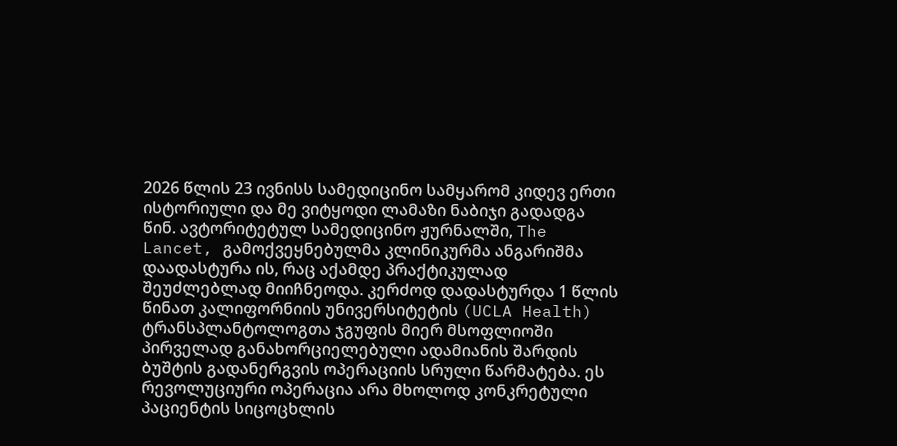2026 წლის 23 ივნისს სამედიცინო სამყარომ კიდევ ერთი ისტორიული და მე ვიტყოდი ლამაზი ნაბიჯი გადადგა წინ. ავტორიტეტულ სამედიცინო ჟურნალში, The Lancet, გამოქვეყნებულმა კლინიკურმა ანგარიშმა დაადასტურა ის, რაც აქამდე პრაქტიკულად შეუძლებლად მიიჩნეოდა. კერძოდ დადასტურდა 1 წლის წინათ კალიფორნიის უნივერსიტეტის (UCLA Health) ტრანსპლანტოლოგთა ჯგუფის მიერ მსოფლიოში პირველად განახორციელებული ადამიანის შარდის ბუშტის გადანერგვის ოპერაციის სრული წარმატება. ეს რევოლუციური ოპერაცია არა მხოლოდ კონკრეტული პაციენტის სიცოცხლის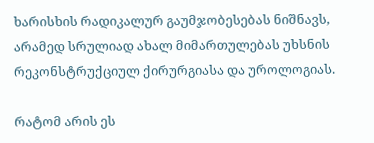ხარისხის რადიკალურ გაუმჯობესებას ნიშნავს, არამედ სრულიად ახალ მიმართულებას უხსნის რეკონსტრუქციულ ქირურგიასა და უროლოგიას.

რატომ არის ეს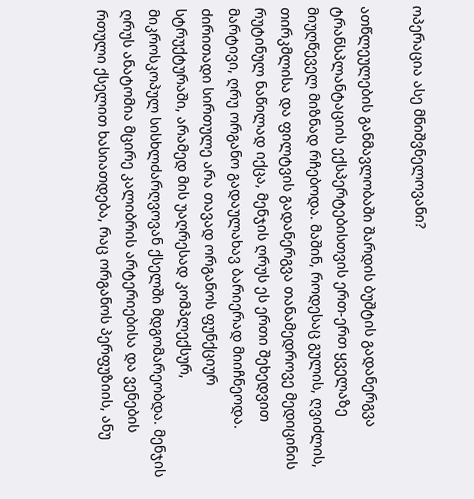ოპერაცია ასე მნიშვნელოვანი?

ათწლეულების განმავლობაში შარდის ბუშტის გადანერგვა ტრანსპლანტაციის ექსპერტებისთვის ერთ-ერთ ყველაზე მიუღწეველ მიზნად რჩებოდა. მაშინ, როდესაც გულის, ღვიძლის, თირკმლისა და ფილტვის გადანერგვა თანამედროვე მედიცინის რუტინულ ნაწილად იქცა, მენჯის ღრუს ეს ერთი შეხედვით მარტივი, ღრუ ორგანო გადაულახავ ბარიერად მიიჩნეოდა. ძირითადი სირთულე არა თავად ორგანოს ფუნქციურ სტრუქტურაში, არამედ მის უაღრესად კომპლექსურ, მიკროსკოპულ სისხლძარღვოვან ქსელში მდგომარეობდა. მენჯის ღრუს ანატომია მცირე კალიბრის არტერიებისა და ვენების რთული ქსელით ხასიათდება, რაც ორგანოს პერფუზიის, ანუ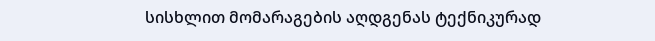სისხლით მომარაგების აღდგენას ტექნიკურად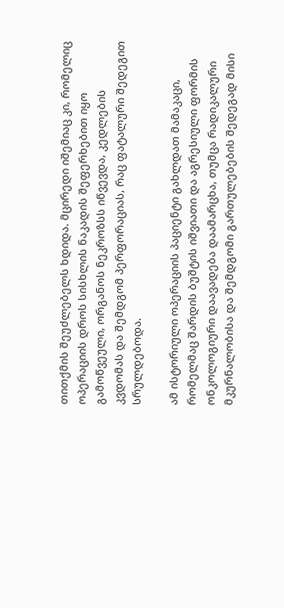თითქმის შეუძლებელს ხდიდა. მცირედი იშემიაც კი, რომელიც ოპერაციის დროს სისხლის ნაკადის შეფერხებით იყო გამოწვეული, ორგანოს ნეკროზსს იწვევდა, კედლების კვდომას და შემდგომ პერფორაციას, რაც ფატალური შედეგით სრულდებოდა.

ამ ისტორიული ოპერაციის პაციენტი გახლდათ მამაკაცი, რომელმაც შარდის ბუშტის იშვიათი და აგრესიული ფორმის ონკოლოგიური დაავადება დაამარცხა, თუმცა რადიკალური მკურნალობისა და შემდგომი გართულებების შედეგად მისი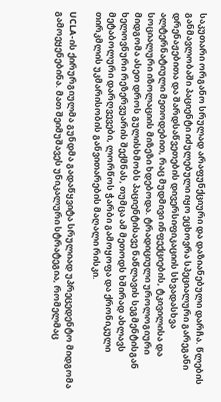საკუთარი ორგანო სრულად არაფუნქციური და დაზიანებული დარჩა. წლების განმავლობაში პაციენტი იძულებული იყო ეცხოვრა სპეციალური გარეგანი დრენაჟებითა და შარდსაწვეთების დივერსიფიკაციის სხვადასხვა ალტერნატიული მეთოდებით, რაც მუდმივი ინფექციების, ტკივილისა და სოციალური იზოლაციის მიზეზი ხდებოდა. ტრადიციული უროლოგიური მიდგომა ასეთ დროს გულისხმობს პაციენტისავე ნაწლავის სეგმენტისგან ხელოვნური რეზერვუარის შექმნას, თუმცა ამ მეთოდს ხშირად ახლავს მეტაბოლური დარღვევები, ლორწოს ჭარბი გამოყოფა და ქრონიკული თირკმლის უკმარისობის განვითარების მაღალი რისკი.

UCLA-ის ქირურგიულმა გუნდმა გადაწყვიტა სრულიად უპრეცედენტო მიდგომა გამოეყენებინა. მათ შეიმუშავეს უნიკალური სტრატეგია, რომელმაც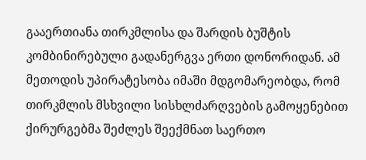გააერთიანა თირკმლისა და შარდის ბუშტის კომბინირებული გადანერგვა ერთი დონორიდან. ამ მეთოდის უპირატესობა იმაში მდგომარეობდა, რომ თირკმლის მსხვილი სისხლძარღვების გამოყენებით ქირურგებმა შეძლეს შეექმნათ საერთო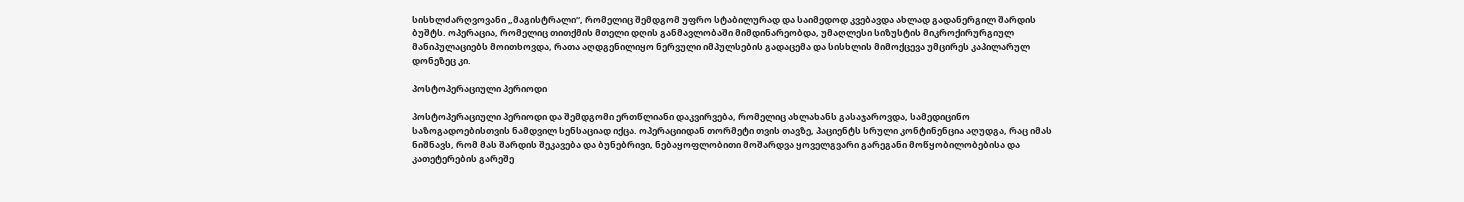სისხლძარღვოვანი „მაგისტრალი“, რომელიც შემდგომ უფრო სტაბილურად და საიმედოდ კვებავდა ახლად გადანერგილ შარდის ბუშტს. ოპერაცია, რომელიც თითქმის მთელი დღის განმავლობაში მიმდინარეობდა, უმაღლესი სიზუსტის მიკროქირურგიულ მანიპულაციებს მოითხოვდა, რათა აღდგენილიყო ნერვული იმპულსების გადაცემა და სისხლის მიმოქცევა უმცირეს კაპილარულ დონეზეც კი.

პოსტოპერაციული პერიოდი

პოსტოპერაციული პერიოდი და შემდგომი ერთწლიანი დაკვირვება, რომელიც ახლახანს გასაჯაროვდა, სამედიცინო საზოგადოებისთვის ნამდვილ სენსაციად იქცა. ოპერაციიდან თორმეტი თვის თავზე, პაციენტს სრული კონტინენცია აღუდგა, რაც იმას ნიშნავს, რომ მას შარდის შეკავება და ბუნებრივი, ნებაყოფლობითი მოშარდვა ყოველგვარი გარეგანი მოწყობილობებისა და კათეტერების გარეშე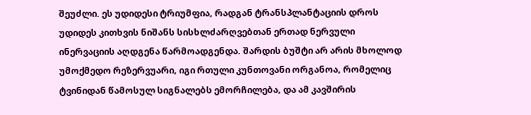შეუძლი. ეს უდიდესი ტრიუმფია, რადგან ტრანსპლანტაციის დროს უდიდეს კითხვის ნიშანს სისხლძარღვებთან ერთად ნერვული ინერვაციის აღდგენა წარმოადგენდა. შარდის ბუშტი არ არის მხოლოდ უმოქმედო რეზერვუარი, იგი რთული კუნთოვანი ორგანოა, რომელიც ტვინიდან წამოსულ სიგნალებს ემორჩილება, და ამ კავშირის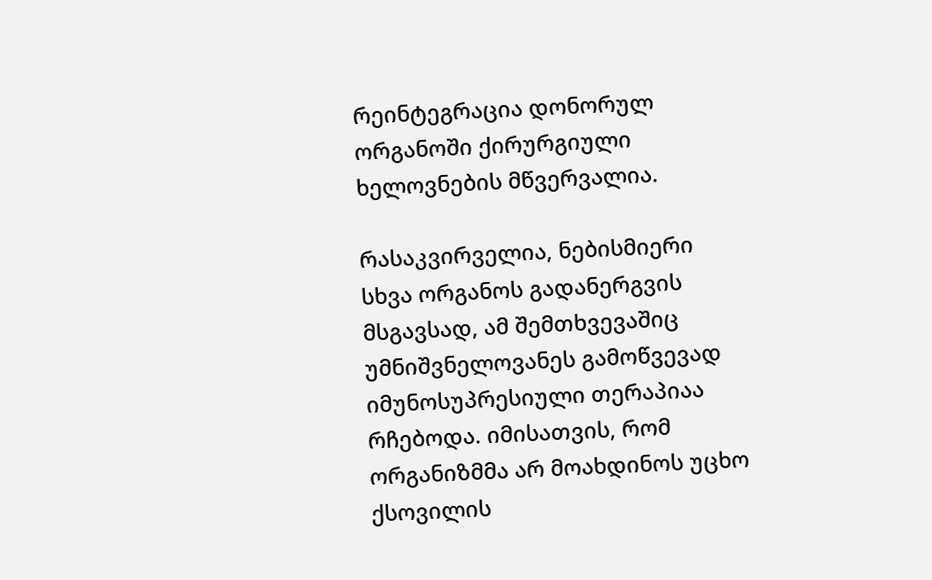რეინტეგრაცია დონორულ ორგანოში ქირურგიული ხელოვნების მწვერვალია.

რასაკვირველია, ნებისმიერი სხვა ორგანოს გადანერგვის მსგავსად, ამ შემთხვევაშიც უმნიშვნელოვანეს გამოწვევად იმუნოსუპრესიული თერაპიაა რჩებოდა. იმისათვის, რომ ორგანიზმმა არ მოახდინოს უცხო ქსოვილის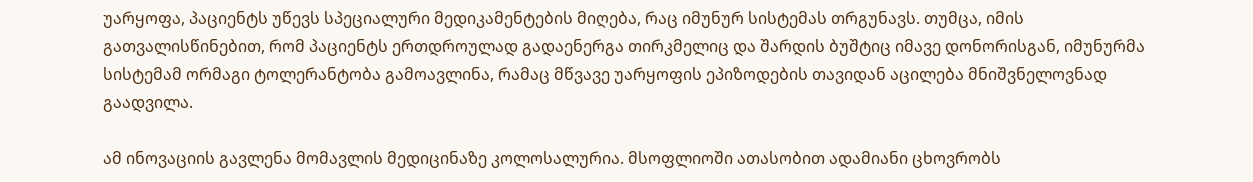უარყოფა, პაციენტს უწევს სპეციალური მედიკამენტების მიღება, რაც იმუნურ სისტემას თრგუნავს. თუმცა, იმის გათვალისწინებით, რომ პაციენტს ერთდროულად გადაენერგა თირკმელიც და შარდის ბუშტიც იმავე დონორისგან, იმუნურმა სისტემამ ორმაგი ტოლერანტობა გამოავლინა, რამაც მწვავე უარყოფის ეპიზოდების თავიდან აცილება მნიშვნელოვნად გაადვილა.

ამ ინოვაციის გავლენა მომავლის მედიცინაზე კოლოსალურია. მსოფლიოში ათასობით ადამიანი ცხოვრობს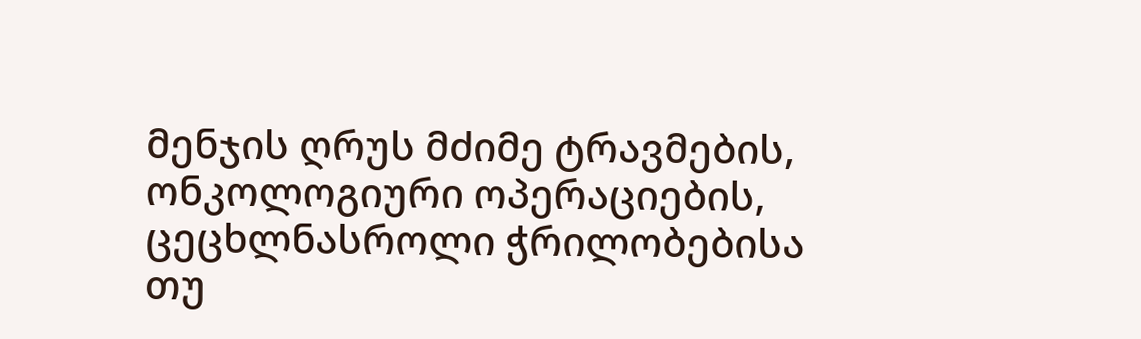მენჯის ღრუს მძიმე ტრავმების, ონკოლოგიური ოპერაციების, ცეცხლნასროლი ჭრილობებისა თუ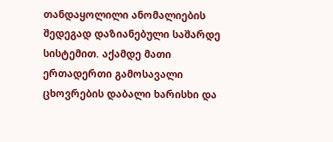თანდაყოლილი ანომალიების შედეგად დაზიანებული საშარდე სისტემით. აქამდე მათი ერთადერთი გამოსავალი ცხოვრების დაბალი ხარისხი და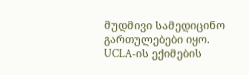მუდმივი სამედიცინო გართულებები იყო. UCLA-ის ექიმების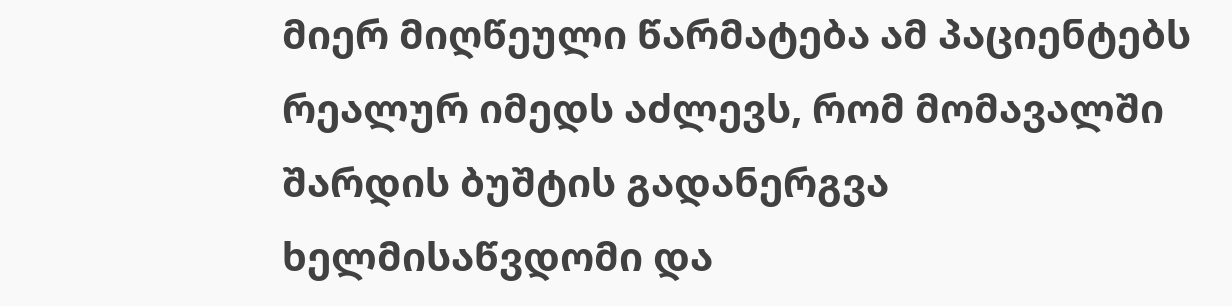მიერ მიღწეული წარმატება ამ პაციენტებს რეალურ იმედს აძლევს, რომ მომავალში შარდის ბუშტის გადანერგვა ხელმისაწვდომი და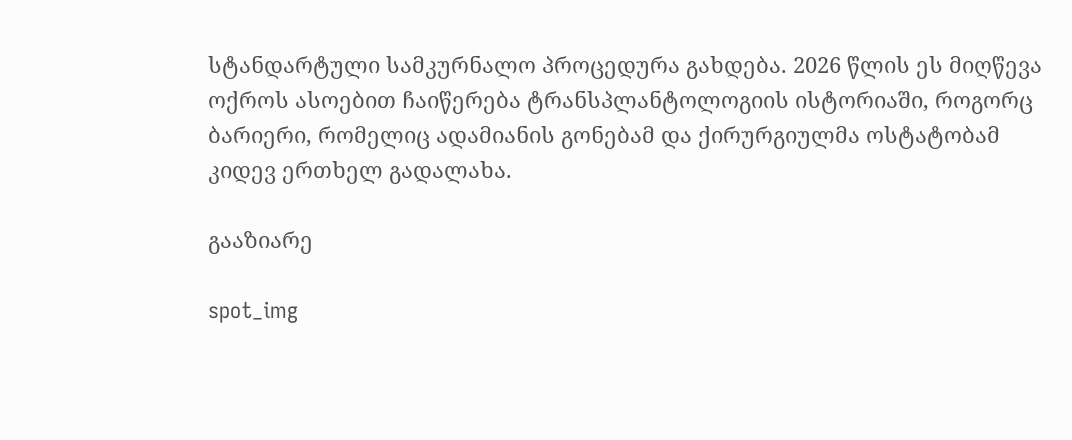სტანდარტული სამკურნალო პროცედურა გახდება. 2026 წლის ეს მიღწევა ოქროს ასოებით ჩაიწერება ტრანსპლანტოლოგიის ისტორიაში, როგორც ბარიერი, რომელიც ადამიანის გონებამ და ქირურგიულმა ოსტატობამ კიდევ ერთხელ გადალახა.

გააზიარე

spot_img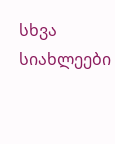სხვა სიახლეები